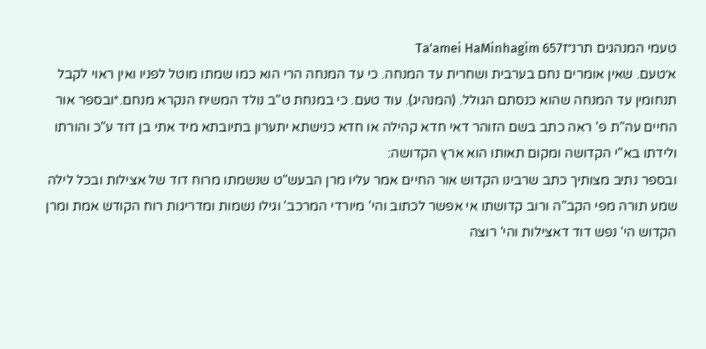טעמי המנהגים תרנ״זTa'amei HaMinhagim 657
א׳טעם. שאין אומרים נחם בערבית ושחרית עד המנחה. כי עד המנחה הרי הוא כמו שמתו מוטל לפניו ואין ראוי לקבל תנחומין עד המנחה שהוא כנסתם הגולל. (המנהיג). עוד טעם. כי במנחת ט"ב נולד המשיח הנקרא מנחם.*ובספר אור החיים עה"ת פ' ראה כתב בשם הזוהר דאי חדא קהילה או חדא כנישתא יתערון בתיובתא מיד אתי בן דוד ע"כ והורתו ולידתו בא"י הקדושה ומקום תאותו הוא ארץ הקדושה:
ובספר נתיב מצותיך כתב שרבינו הקדוש אור החיים אמר עליו מרן הבעש"ט שנשמתו מרוח דוד של אצילות ובכל לילה שמע תורה מפי הקב"ה ורוב קדושתו אי אפשר לכתוב והי' מיורדי המרכב' וגילו נשמות ומדריגות רוח הקודש אמת ומרן הקדוש הי' נפש דוד דאצילות והי' רוצה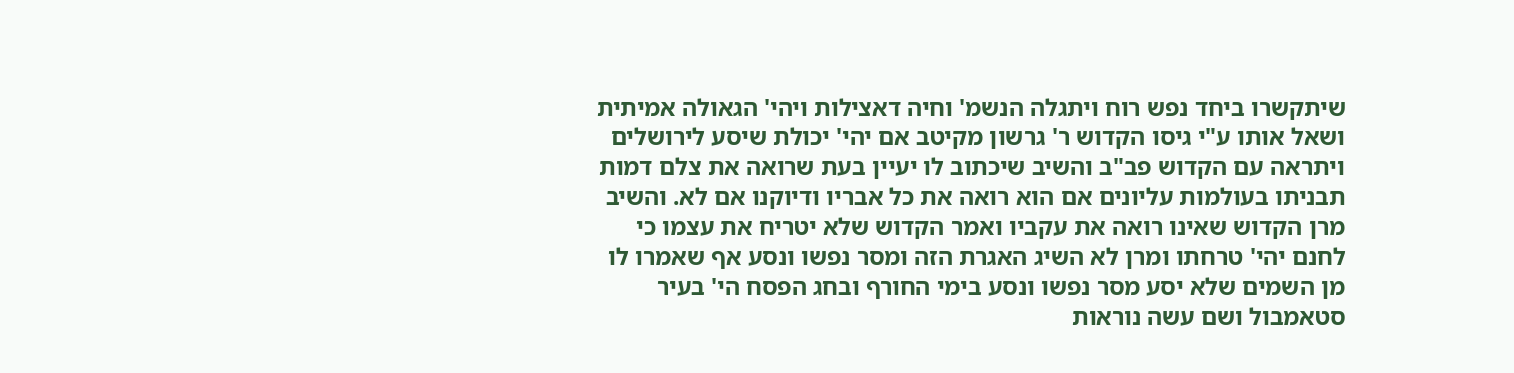שיתקשרו ביחד נפש רוח ויתגלה הנשמ' וחיה דאצילות ויהי' הגאולה אמיתית ושאל אותו ע"י גיסו הקדוש ר' גרשון מקיטב אם יהי' יכולת שיסע לירושלים ויתראה עם הקדוש פב"ב והשיב שיכתוב לו יעיין בעת שרואה את צלם דמות תבניתו בעולמות עליונים אם הוא רואה את כל אבריו ודיוקנו אם לא. והשיב מרן הקדוש שאינו רואה את עקביו ואמר הקדוש שלא יטריח את עצמו כי לחנם יהי' טרחתו ומרן לא השיג האגרת הזה ומסר נפשו ונסע אף שאמרו לו מן השמים שלא יסע מסר נפשו ונסע בימי החורף ובחג הפסח הי' בעיר סטאמבול ושם עשה נוראות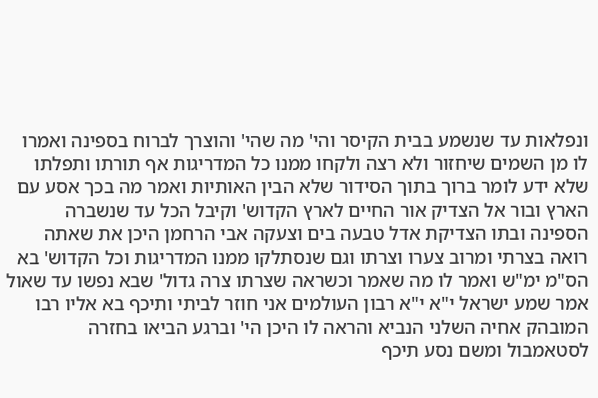ונפלאות עד שנשמע בבית הקיסר והי' מה שהי' והוצרך לברוח בספינה ואמרו לו מן השמים שיחזור ולא רצה ולקחו ממנו כל המדריגות אף תורתו ותפלתו שלא ידע לומר ברוך בתוך הסידור שלא הבין האותיות ואמר מה בכך אסע עם הארץ ובור אל הצדיק אור החיים לארץ הקדוש' וקיבל הכל עד שנשברה הספינה ובתו הצדיקת אדל טבעה בים וצעקה אבי הרחמן היכן את שאתה רואה בצרתי ומרוב צערו וצרתו וגם שנסתלקו ממנו המדריגות וכל הקדוש' בא הס"מ ימ"ש ואמר לו מה שאמר וכשראה שצרתו צרה גדול' שבא נפשו עד שאול אמר שמע ישראל י"א י"א רבון העולמים אני חוזר לביתי ותיכף בא אליו רבו המובהק אחיה השלני הנביא והראה לו היכן הי' וברגע הביאו בחזרה לסטאמבול ומשם נסע תיכף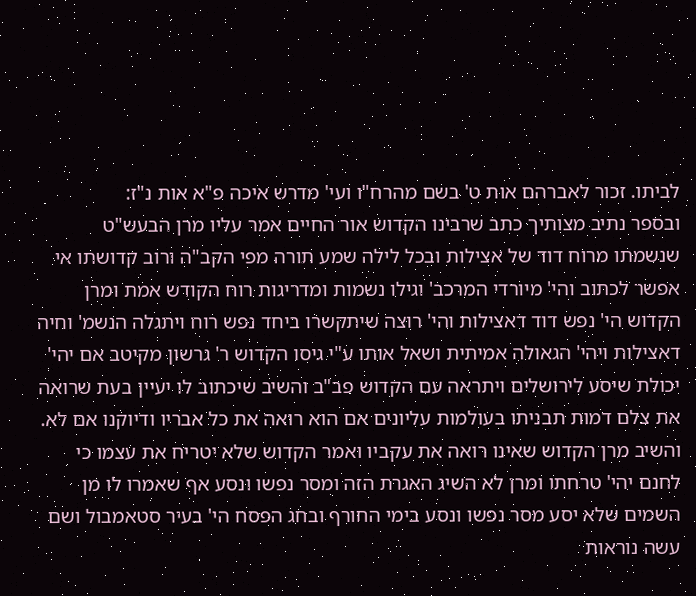לביתו. זכור לאברהם אות ט' בשם מהרח"ו ועי' מדרש איכה פ"א אות נ"ז:
ובספר נתיב מצותיך כתב שרבינו הקדוש אור החיים אמר עליו מרן הבעש"ט שנשמתו מרוח דוד של אצילות ובכל לילה שמע תורה מפי הקב"ה ורוב קדושתו אי אפשר לכתוב והי' מיורדי המרכב' וגילו נשמות ומדריגות רוח הקודש אמת ומרן הקדוש הי' נפש דוד דאצילות והי' רוצה שיתקשרו ביחד נפש רוח ויתגלה הנשמ' וחיה דאצילות ויהי' הגאולה אמיתית ושאל אותו ע"י גיסו הקדוש ר' גרשון מקיטב אם יהי' יכולת שיסע לירושלים ויתראה עם הקדוש פב"ב והשיב שיכתוב לו יעיין בעת שרואה את צלם דמות תבניתו בעולמות עליונים אם הוא רואה את כל אבריו ודיוקנו אם לא. והשיב מרן הקדוש שאינו רואה את עקביו ואמר הקדוש שלא יטריח את עצמו כי לחנם יהי' טרחתו ומרן לא השיג האגרת הזה ומסר נפשו ונסע אף שאמרו לו מן השמים שלא יסע מסר נפשו ונסע בימי החורף ובחג הפסח הי' בעיר סטאמבול ושם עשה נוראות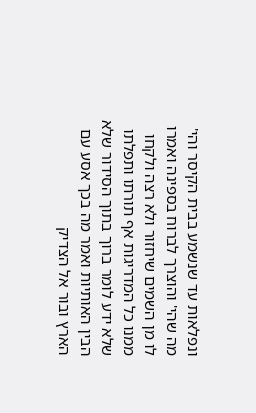ונפלאות עד שנשמע בבית הקיסר והי' מה שהי' והוצרך לברוח בספינה ואמרו לו מן השמים שיחזור ולא רצה ולקחו ממנו כל המדריגות אף תורתו ותפלתו שלא ידע לומר ברוך בתוך הסידור שלא הבין האותיות ואמר מה בכך אסע עם הארץ ובור אל הצדיק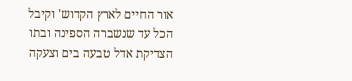אור החיים לארץ הקדוש' וקיבל הכל עד שנשברה הספינה ובתו הצדיקת אדל טבעה בים וצעקה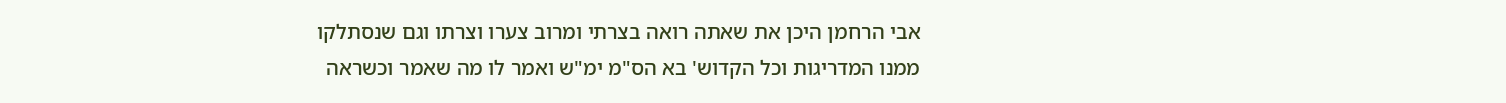אבי הרחמן היכן את שאתה רואה בצרתי ומרוב צערו וצרתו וגם שנסתלקו ממנו המדריגות וכל הקדוש' בא הס"מ ימ"ש ואמר לו מה שאמר וכשראה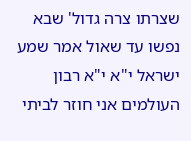שצרתו צרה גדול' שבא נפשו עד שאול אמר שמע ישראל י"א י"א רבון העולמים אני חוזר לביתי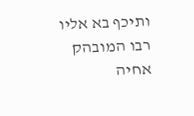ותיכף בא אליו רבו המובהק אחיה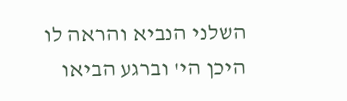השלני הנביא והראה לו היכן הי' וברגע הביאו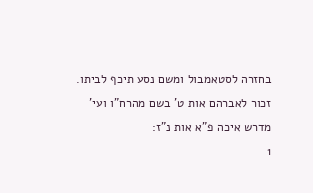בחזרה לסטאמבול ומשם נסע תיכף לביתו. זכור לאברהם אות ט' בשם מהרח"ו ועי' מדרש איכה פ"א אות נ"ז:
1